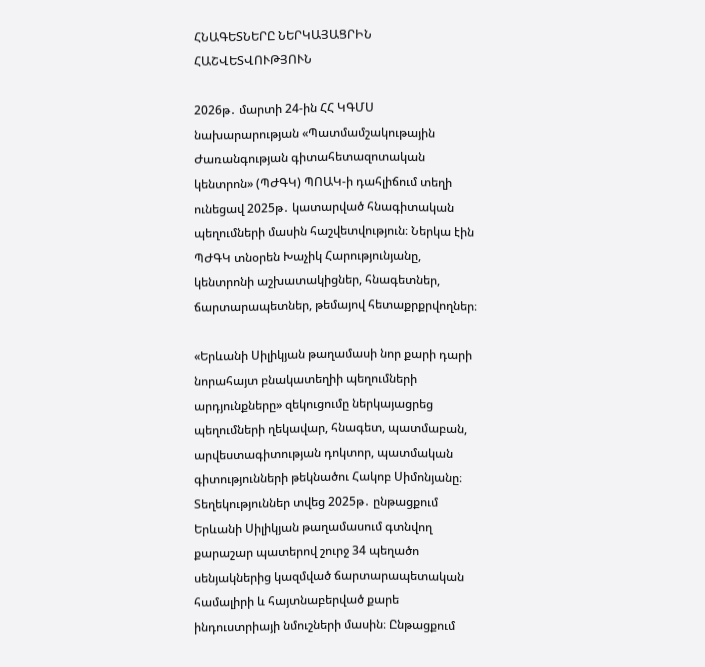ՀՆԱԳԵՏՆԵՐԸ ՆԵՐԿԱՅԱՑՐԻՆ ՀԱՇՎԵՏՎՈՒԹՅՈՒՆ

2026թ․ մարտի 24-ին ՀՀ ԿԳՄՍ նախարարության «Պատմամշակութային Ժառանգության գիտահետազոտական կենտրոն» (ՊԺԳԿ) ՊՈԱԿ-ի դահլիճում տեղի ունեցավ 2025թ․ կատարված հնագիտական պեղումների մասին հաշվետվություն։ Ներկա էին ՊԺԳԿ տնօրեն Խաչիկ Հարությունյանը, կենտրոնի աշխատակիցներ, հնագետներ, ճարտարապետներ, թեմայով հետաքրքրվողներ։

«Երևանի Սիլիկյան թաղամասի նոր քարի դարի նորահայտ բնակատեղիի պեղումների արդյունքները» զեկուցումը ներկայացրեց պեղումների ղեկավար, հնագետ, պատմաբան, արվեստագիտության դոկտոր, պատմական գիտությունների թեկնածու Հակոբ Սիմոնյանը։ Տեղեկություններ տվեց 2025թ․ ընթացքում Երևանի Սիլիկյան թաղամասում գտնվող քարաշար պատերով շուրջ 34 պեղածո սենյակներից կազմված ճարտարապետական համալիրի և հայտնաբերված քարե ինդուստրիայի նմուշների մասին։ Ընթացքում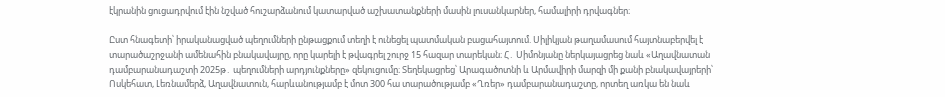էկրանին ցուցադրվում էին նշված հուշարձանում կատարված աշխատանքների մասին լուսանկարներ, համալիրի դրվագներ։

Ըստ հնագետի՝ իրականացված պեղումների ընթացքում տեղի է ունեցել պատմական բացահայտում. Սիլիկյան թաղամասում հայտնաբերվել է տարածաշրջանի ամենահին բնակավայրը, որը կարելի է թվագրել շուրջ 15 հազար տարեկան։ Հ․ Սիմոնյանը ներկայացրեց նաև «Աղավնատան դամբարանադաշտի 2025թ․ պեղումների արդյունքները» զեկուցումը։ Տեղեկացրեց՝ Արագածոտնի և Արմավիրի մարզի մի քանի բնակավայրերի՝ Ոսկեհատ, Լեռնամերձ, Աղավնատուն, հարևանությամբ է մոտ 300 հա տարածությամբ «Ղռեր» դամբարանադաշտը, որտեղ առկա են նաև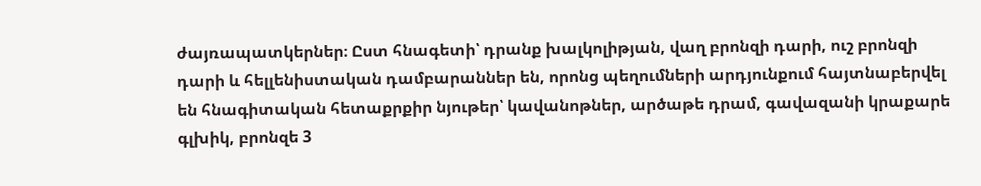ժայռապատկերներ։ Ըստ հնագետի՝ դրանք խալկոլիթյան, վաղ բրոնզի դարի, ուշ բրոնզի դարի և հելլենիստական դամբարաններ են, որոնց պեղումների արդյունքում հայտնաբերվել են հնագիտական հետաքրքիր նյութեր՝ կավանոթներ, արծաթե դրամ, գավազանի կրաքարե գլխիկ, բրոնզե 3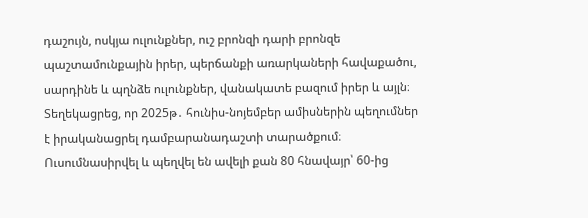դաշույն, ոսկյա ուլունքներ, ուշ բրոնզի դարի բրոնզե պաշտամունքային իրեր, պերճանքի առարկաների հավաքածու, սարդինե և պղնձե ուլունքներ, վանակատե բազում իրեր և այլն։ Տեղեկացրեց, որ 2025թ․ հունիս-նոյեմբեր ամիսներին պեղումներ է իրականացրել դամբարանադաշտի տարածքում։ Ուսումնասիրվել և պեղվել են ավելի քան 80 հնավայր՝ 60-ից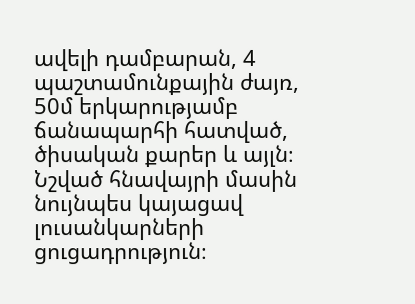ավելի դամբարան, 4 պաշտամունքային ժայռ, 50մ երկարությամբ ճանապարհի հատված, ծիսական քարեր և այլն։ Նշված հնավայրի մասին նույնպես կայացավ լուսանկարների ցուցադրություն։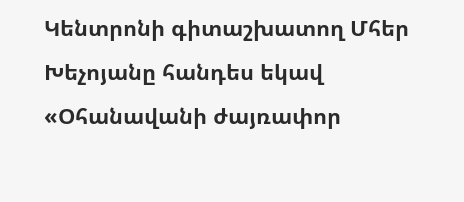Կենտրոնի գիտաշխատող Մհեր Խեչոյանը հանդես եկավ «Օհանավանի ժայռափոր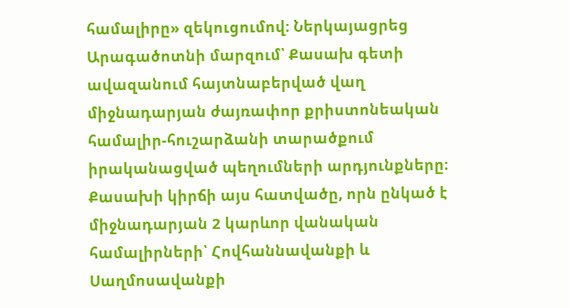համալիրը» զեկուցումով։ Ներկայացրեց Արագածոտնի մարզում՝ Քասախ գետի ավազանում հայտնաբերված վաղ միջնադարյան ժայռափոր քրիստոնեական համալիր-հուշարձանի տարածքում իրականացված պեղումների արդյունքները։ Քասախի կիրճի այս հատվածը, որն ընկած է միջնադարյան 2 կարևոր վանական համալիրների՝ Հովհաննավանքի և Սաղմոսավանքի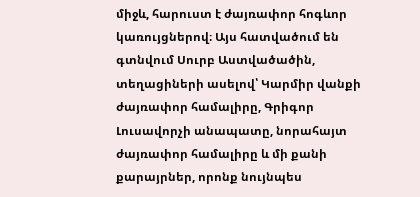միջև, հարուստ է ժայռափոր հոգևոր կառույցներով։ Այս հատվածում են գտնվում Սուրբ Աստվածածին, տեղացիների ասելով՝ Կարմիր վանքի ժայռափոր համալիրը, Գրիգոր Լուսավորչի անապատը, նորահայտ ժայռափոր համալիրը և մի քանի քարայրներ, որոնք նույնպես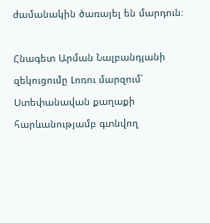ժամանակին ծառայել են մարդուն։

Հնագետ Արման Նալբանդյանի զեկուցումը Լոռու մարզում՝ Ստեփանավան քաղաքի հարևանությամբ գտնվող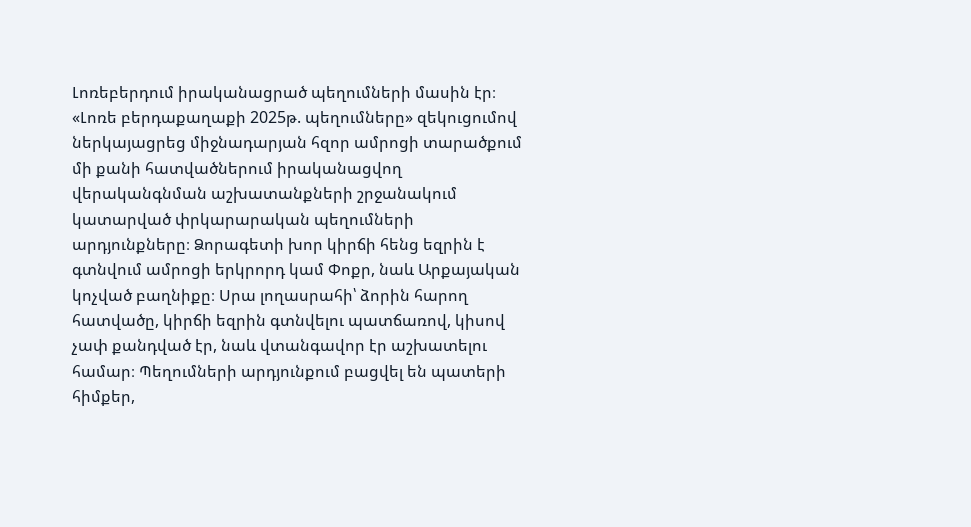Լոռեբերդում իրականացրած պեղումների մասին էր։ «Լոռե բերդաքաղաքի 2025թ. պեղումները» զեկուցումով ներկայացրեց միջնադարյան հզոր ամրոցի տարածքում մի քանի հատվածներում իրականացվող վերականգնման աշխատանքների շրջանակում կատարված փրկարարական պեղումների արդյունքները։ Ձորագետի խոր կիրճի հենց եզրին է գտնվում ամրոցի երկրորդ կամ Փոքր, նաև Արքայական կոչված բաղնիքը։ Սրա լողասրահի՝ ձորին հարող հատվածը, կիրճի եզրին գտնվելու պատճառով, կիսով չափ քանդված էր, նաև վտանգավոր էր աշխատելու համար։ Պեղումների արդյունքում բացվել են պատերի հիմքեր,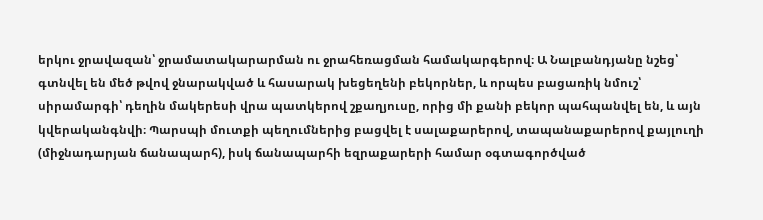երկու ջրավազան՝ ջրամատակարարման ու ջրահեռացման համակարգերով։ Ա Նալբանդյանը նշեց՝ գտնվել են մեծ թվով ջնարակված և հասարակ խեցեղենի բեկորներ, և որպես բացառիկ նմուշ՝ սիրամարգի՝ դեղին մակերեսի վրա պատկերով շքաղյուսը, որից մի քանի բեկոր պահպանվել են, և այն կվերականգնվի։ Պարսպի մուտքի պեղումներից բացվել է սալաքարերով, տապանաքարերով քայլուղի (միջնադարյան ճանապարհ), իսկ ճանապարհի եզրաքարերի համար օգտագործված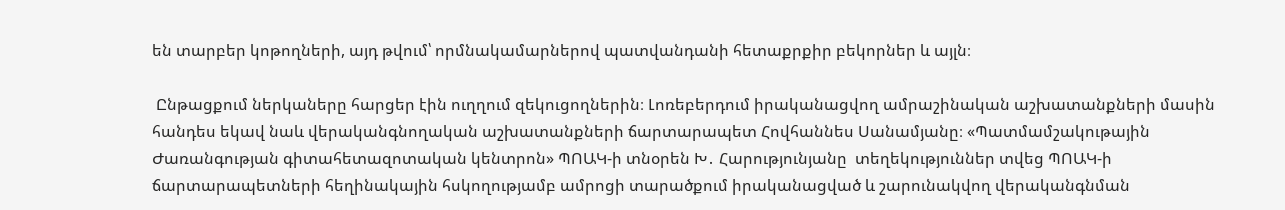են տարբեր կոթողների, այդ թվում՝ որմնակամարներով պատվանդանի հետաքրքիր բեկորներ և այլն։

 Ընթացքում ներկաները հարցեր էին ուղղում զեկուցողներին։ Լոռեբերդում իրականացվող ամրաշինական աշխատանքների մասին հանդես եկավ նաև վերականգնողական աշխատանքների ճարտարապետ Հովհաննես Սանամյանը։ «Պատմամշակութային Ժառանգության գիտահետազոտական կենտրոն» ՊՈԱԿ-ի տնօրեն Խ․ Հարությունյանը  տեղեկություններ տվեց ՊՈԱԿ-ի ճարտարապետների հեղինակային հսկողությամբ ամրոցի տարածքում իրականացված և շարունակվող վերականգնման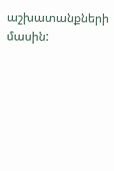աշխատանքների մասին: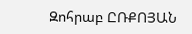Զոհրաբ ԸՌՔՈՅԱՆ